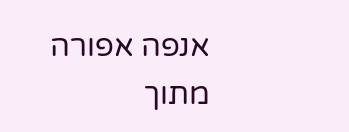אנפה אפורה
מתוך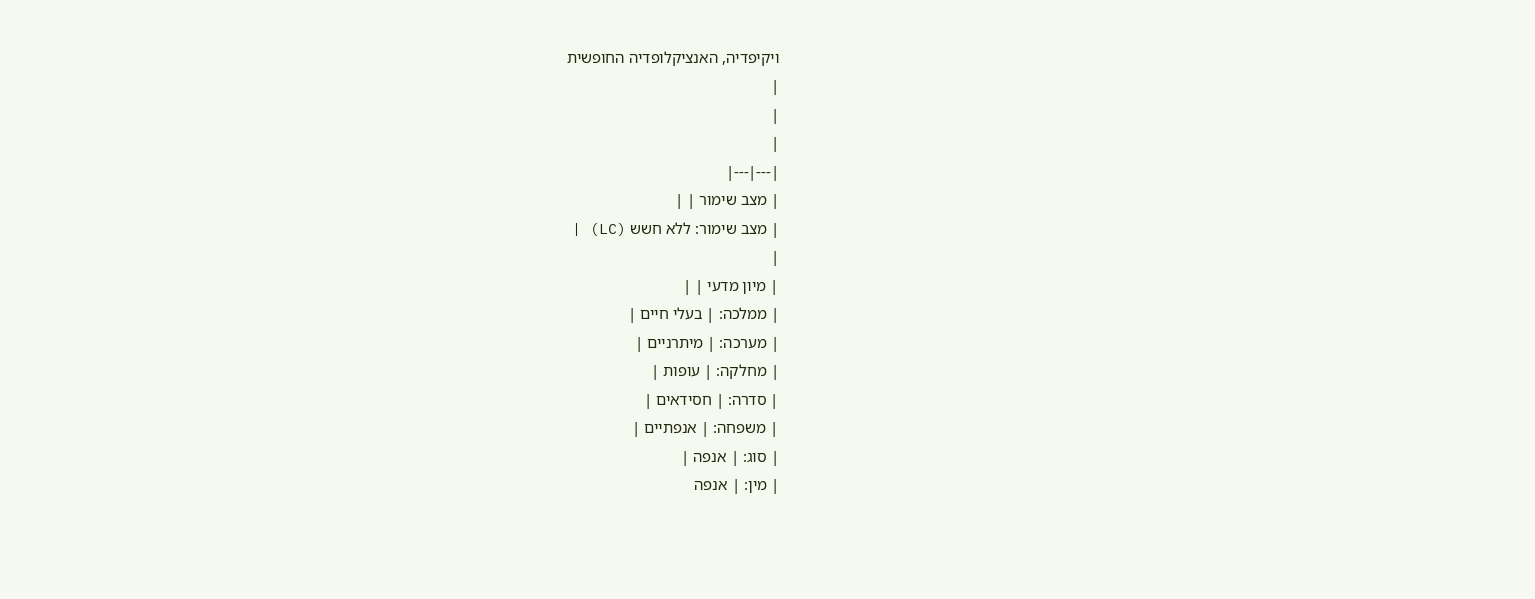ויקיפדיה, האנציקלופדיה החופשית
|
|
|
|---|---|
| מצב שימור | |
| מצב שימור: ללא חשש (LC) |
|
| מיון מדעי | |
| ממלכה: | בעלי חיים |
| מערכה: | מיתרניים |
| מחלקה: | עופות |
| סדרה: | חסידאים |
| משפחה: | אנפתיים |
| סוג: | אנפה |
| מין: | אנפה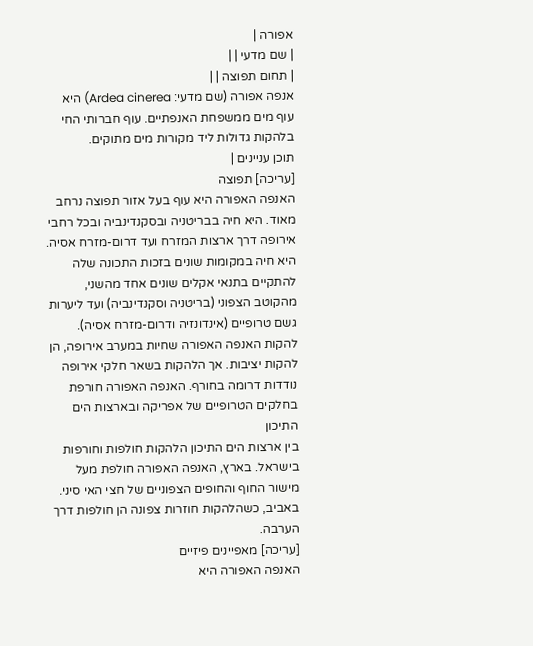אפורה |
| שם מדעי | |
| תחום תפוצה | |
אנפה אפורה (שם מדעי: Ardea cinerea) היא עוף מים ממשפחת האנפתיים. עוף חברותי החי בלהקות גדולות ליד מקורות מים מתוקים.
תוכן עניינים |
[עריכה] תפוצה
האנפה האפורה היא עוף בעל אזור תפוצה נרחב מאוד. היא חיה בבריטניה ובסקנדינביה ובכל רחבי אירופה דרך ארצות המזרח ועד דרום-מזרח אסיה.
היא חיה במקומות שונים בזכות התכונה שלה להתקיים בתנאי אקלים שונים אחד מהשני, מהקוטב הצפוני (בריטניה וסקנדינביה) ועד ליערות גשם טרופיים (אינדונזיה ודרום-מזרח אסיה).
להקות האנפה האפורה שחיות במערב אירופה, הן להקות יציבות. אך הלהקות בשאר חלקי אירופה נודדות דרומה בחורף. האנפה האפורה חורפת בחלקים הטרופיים של אפריקה ובארצות הים התיכון
בין ארצות הים התיכון הלהקות חולפות וחורפות בישראל. בארץ, האנפה האפורה חולפת מעל מישור החוף והחופים הצפוניים של חצי האי סיני. באביב, כשהלהקות חוזרות צפונה הן חולפות דרך הערבה.
[עריכה] מאפיינים פיזיים
האנפה האפורה היא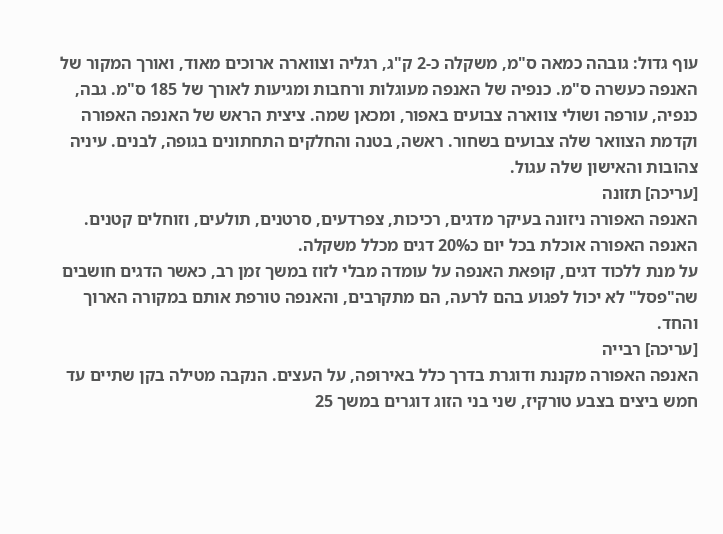עוף גדול: גובהה כמאה ס"מ, משקלה כ-2 ק"ג, רגליה וצווארה ארוכים מאוד, ואורך המקור של האנפה כעשרה ס"מ. כנפיה של האנפה מעוגלות ורחבות ומגיעות לאורך של 185 ס"מ. גבה, כנפיה, עורפה ושולי צווארה צבועים באפור, ומכאן שמה. ציצית הראש של האנפה האפורה וקדמת הצוואר שלה צבועים בשחור. ראשה, בטנה והחלקים התחתונים בגופה, לבנים. עיניה צהובות והאישון שלה עגול.
[עריכה] תזונה
האנפה האפורה ניזונה בעיקר מדגים, רכיכות, צפרדעים, סרטנים, תולעים, וזוחלים קטנים. האנפה האפורה אוכלת בכל יום כ20% דגים מכלל משקלה.
על מנת ללכוד דגים, קופאת האנפה על עומדה מבלי לזוז במשך זמן רב, כאשר הדגים חושבים שה"פסל" לא יכול לפגוע בהם לרעה, הם מתקרבים, והאנפה טורפת אותם במקורה הארוך והחד.
[עריכה] רבייה
האנפה האפורה מקננת ודוגרת בדרך כלל באירופה, על העצים. הנקבה מטילה בקן שתיים עד חמש ביצים בצבע טורקיז, שני בני הזוג דוגרים במשך 25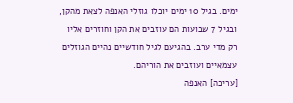ימים. בגיל 10 ימים יוכלו גוזלי האנפה לצאת מהקן, ובגיל 7 שבועות הם עוזבים את הקן וחוזרים אליו רק מדי ערב. בהגיעם לגיל חודשיים נהיים הגוזלים עצמאיים ועוזבים את הוריהם.
[עריכה] האנפה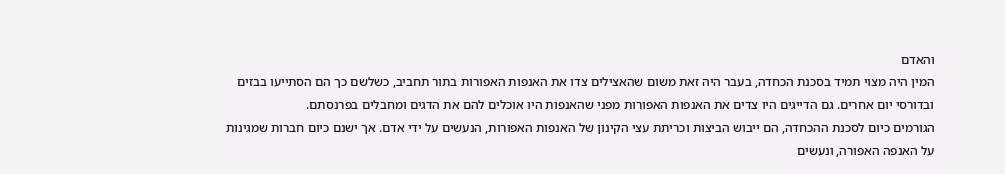והאדם
המין היה מצוי תמיד בסכנת הכחדה, בעבר היה זאת משום שהאצילים צדו את האנפות האפורות בתור תחביב, כשלשם כך הם הסתייעו בבזים ובדורסי יום אחרים. גם הדייגים היו צדים את האנפות האפורות מפני שהאנפות היו אוכלים להם את הדגים ומחבלים בפרנסתם.
הגורמים כיום לסכנת ההכחדה, הם ייבוש הביצות וכריתת עצי הקינון של האנפות האפורות, הנעשים על ידי אדם. אך ישנם כיום חברות שמגינות על האנפה האפורה, ונעשים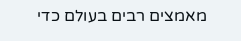מאמצים רבים בעולם כדי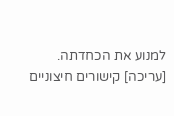למנוע את הכחדתה.
[עריכה] קישורים חיצוניים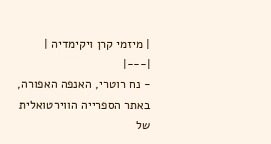| מיזמי קרן ויקימדיה |
|---|
- נח רוטרי, האנפה האפורה, באתר הספרייה הווירטואלית של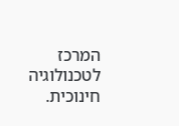המרכז לטכנולוגיה חינוכית.